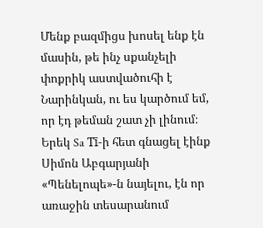Մենք բազմիցս խոսել ենք էն մասին, թե ինչ սքանչելի փոքրիկ աստվածուհի է Նարինկան, ու ես կարծում եմ, որ էդ թեման շատ չի լինում։ Երեկ Sa Tī-ի հետ գնացել էինք Սիմոն Աբգարյանի «Պենելոպե»-ն նայելու, էն որ առաջին տեսարանում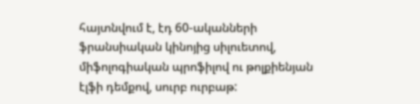հայտնվում է, էդ 60-ականների ֆրանսիական կինոյից սիլուետով, միֆոլոգիական պրոֆիլով ու թոլքիենյան էլֆի դեմքով, սուրբ ուրբաթ: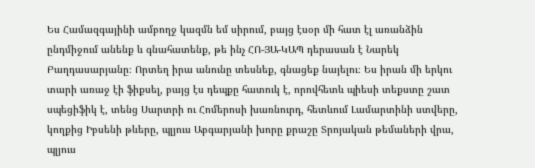Ես Համազգայինի ամբողջ կազմն եմ սիրում, բայց էսօր մի հատ էլ առանձին ընդմիջում անենք և գնահատենք, թե ինչ ՀՈ-ՅԱ-ԿԱՊ դերասան է Նարեկ Բաղդասարյանը։ Որտեղ իրա անունը տեսնեք, գնացեք նայելու։ Ես իրան մի երկու տարի առաջ էի ֆիքսել, բայց էս դեպքը հատուկ է, որովհետև պիեսի տեքստը շատ սպեցիֆիկ է, տենց Սարտրի ու Հոմերոսի խառնուրդ, հետևում Լամարտինի ստվերը, կողքից Իբսենի թևերը, պլյուս Աբգարյանի խորը քրաշը Տրոյական թեմաների վրա, պլյուս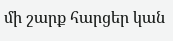մի շարք հարցեր կան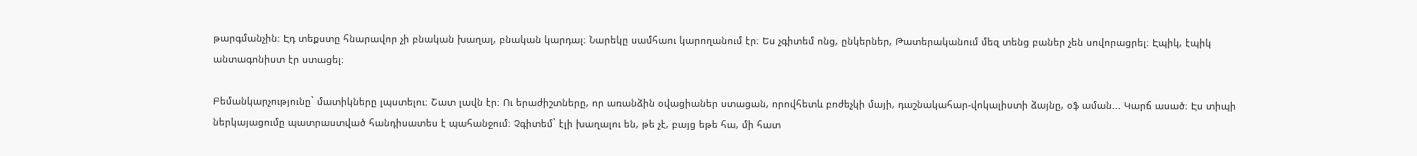թարգմանչին։ Էդ տեքստը հնարավոր չի բնական խաղալ, բնական կարդալ։ Նարեկը սամհաու կարողանում էր։ Ես չգիտեմ ոնց, ընկերներ, Թատերականում մեզ տենց բաներ չեն սովորացրել։ Էպիկ, էպիկ անտագոնիստ էր ստացել։

Բեմանկարչությունը` մատիկները լպստելու։ Շատ լավն էր։ Ու երաժիշտները, որ առանձին օվացիաներ ստացան, որովհետև բոժեչկի մայի, դաշնակահար-վոկալիստի ձայնը, օֆ աման... Կարճ ասած։ Էս տիպի ներկայացումը պատրաստված հանդիսատես է պահանջում։ Չգիտեմ` էլի խաղալու են, թե չէ, բայց եթե հա, մի հատ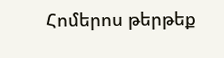Հոմերոս թերթեք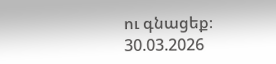ու գնացեք։
30.03.2026